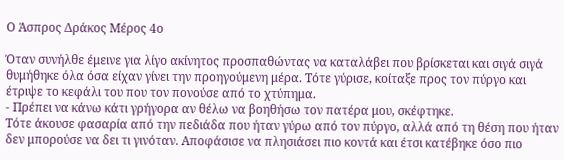Ο Άσπρος Δράκος Μέρος 4ο

Όταν συνήλθε έμεινε για λίγο ακίνητος προσπαθώντας να καταλάβει που βρίσκεται και σιγά σιγά θυμήθηκε όλα όσα είχαν γίνει την προηγούμενη μέρα. Τότε γύρισε, κοίταξε προς τον πύργο και έτριψε το κεφάλι του που τον πονούσε από το χτύπημα.
- Πρέπει να κάνω κάτι γρήγορα αν θέλω να βοηθήσω τον πατέρα μου, σκέφτηκε.
Τότε άκουσε φασαρία από την πεδιάδα που ήταν γύρω από τον πύργο, αλλά από τη θέση που ήταν δεν μπορούσε να δει τι γινόταν. Αποφάσισε να πλησιάσει πιο κοντά και έτσι κατέβηκε όσο πιο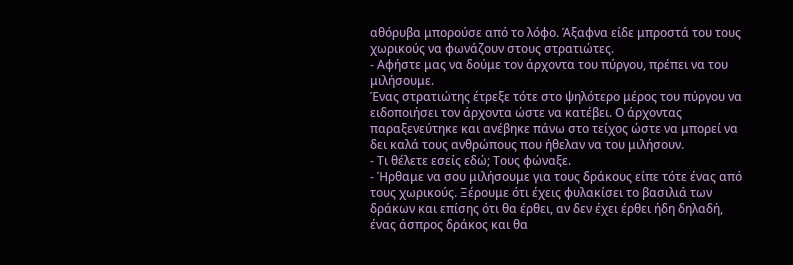αθόρυβα μπορούσε από το λόφο. Άξαφνα είδε μπροστά του τους χωρικούς να φωνάζουν στους στρατιώτες.
- Αφήστε μας να δούμε τον άρχοντα του πύργου, πρέπει να του μιλήσουμε.
Ένας στρατιώτης έτρεξε τότε στο ψηλότερο μέρος του πύργου να ειδοποιήσει τον άρχοντα ώστε να κατέβει. Ο άρχοντας παραξενεύτηκε και ανέβηκε πάνω στο τείχος ώστε να μπορεί να δει καλά τους ανθρώπους που ήθελαν να του μιλήσουν.
- Τι θέλετε εσείς εδώ; Τους φώναξε.
- Ήρθαμε να σου μιλήσουμε για τους δράκους είπε τότε ένας από τους χωρικούς. Ξέρουμε ότι έχεις φυλακίσει το βασιλιά των δράκων και επίσης ότι θα έρθει, αν δεν έχει έρθει ήδη δηλαδή, ένας άσπρος δράκος και θα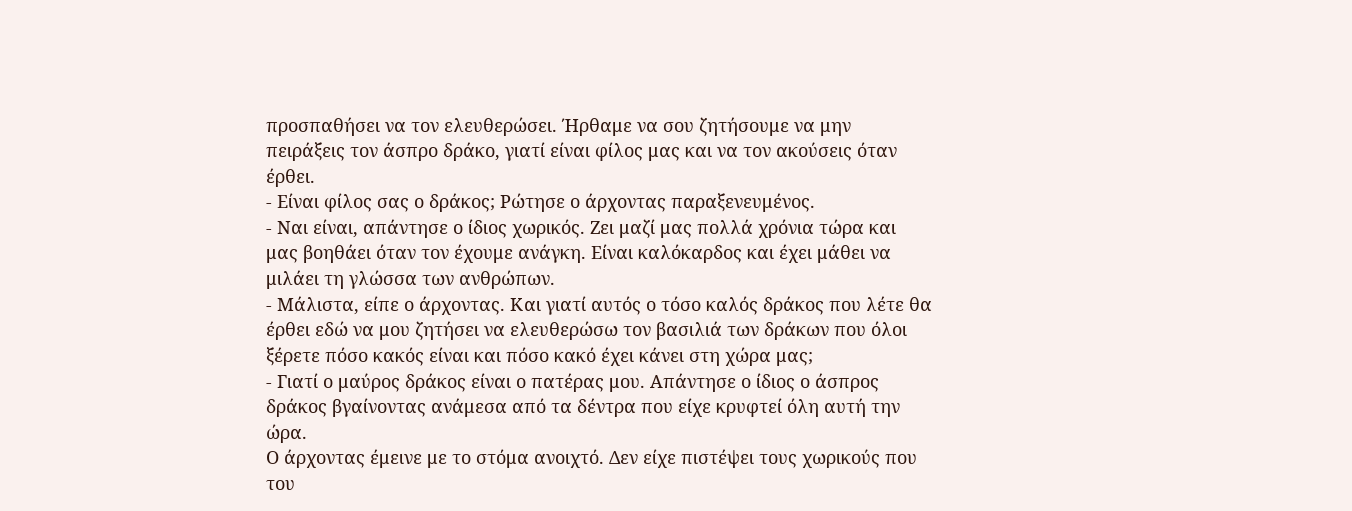προσπαθήσει να τον ελευθερώσει. Ήρθαμε να σου ζητήσουμε να μην πειράξεις τον άσπρο δράκο, γιατί είναι φίλος μας και να τον ακούσεις όταν έρθει.
- Είναι φίλος σας ο δράκος; Ρώτησε ο άρχοντας παραξενευμένος.
- Ναι είναι, απάντησε ο ίδιος χωρικός. Ζει μαζί μας πολλά χρόνια τώρα και μας βοηθάει όταν τον έχουμε ανάγκη. Είναι καλόκαρδος και έχει μάθει να μιλάει τη γλώσσα των ανθρώπων.
- Μάλιστα, είπε ο άρχοντας. Και γιατί αυτός ο τόσο καλός δράκος που λέτε θα έρθει εδώ να μου ζητήσει να ελευθερώσω τον βασιλιά των δράκων που όλοι ξέρετε πόσο κακός είναι και πόσο κακό έχει κάνει στη χώρα μας;
- Γιατί ο μαύρος δράκος είναι ο πατέρας μου. Απάντησε ο ίδιος ο άσπρος δράκος βγαίνοντας ανάμεσα από τα δέντρα που είχε κρυφτεί όλη αυτή την ώρα.
Ο άρχοντας έμεινε με το στόμα ανοιχτό. Δεν είχε πιστέψει τους χωρικούς που του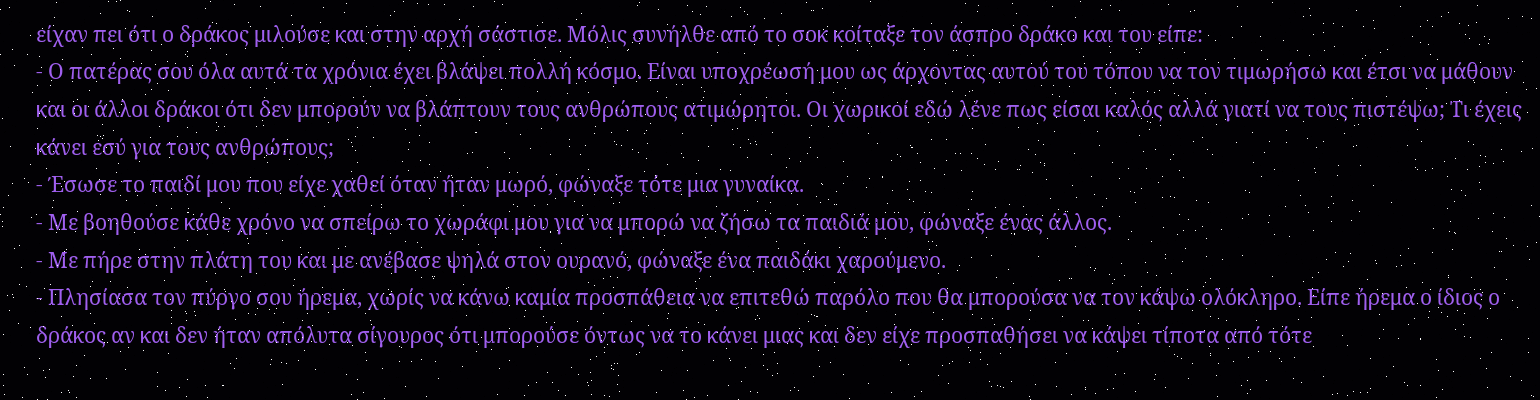είχαν πει ότι ο δράκος μιλούσε και στην αρχή σάστισε. Μόλις συνήλθε από το σοκ κοίταξε τον άσπρο δράκο και του είπε:
- Ο πατέρας σου όλα αυτά τα χρόνια έχει βλάψει πολλή κόσμο. Είναι υποχρέωσή μου ως άρχοντας αυτού του τόπου να τον τιμωρήσω και έτσι να μάθουν και οι άλλοι δράκοι ότι δεν μπορούν να βλάπτουν τους ανθρώπους ατιμώρητοι. Οι χωρικοί εδώ λένε πως είσαι καλός αλλά γιατί να τους πιστέψω; Τι έχεις κάνει εσύ για τους ανθρώπους;
- Έσωσε το παιδί μου που είχε χαθεί όταν ήταν μωρό, φώναξε τότε μια γυναίκα.
- Με βοηθούσε κάθε χρόνο να σπείρω το χωράφι μου για να μπορώ να ζήσω τα παιδιά μου, φώναξε ένας άλλος.
- Με πήρε στην πλάτη του και με ανέβασε ψηλά στον ουρανό, φώναξε ένα παιδάκι χαρούμενο.
- Πλησίασα τον πύργο σου ήρεμα, χωρίς να κάνω καμία προσπάθεια να επιτεθώ παρόλο που θα μπορούσα να τον κάψω ολόκληρο. Είπε ήρεμα ο ίδιος ο δράκος αν και δεν ήταν απόλυτα σίγουρος ότι μπορούσε όντως να το κάνει μιας και δεν είχε προσπαθήσει να κάψει τίποτα από τότε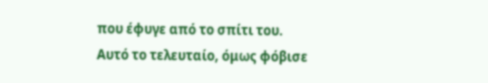που έφυγε από το σπίτι του.
Αυτό το τελευταίο, όμως φόβισε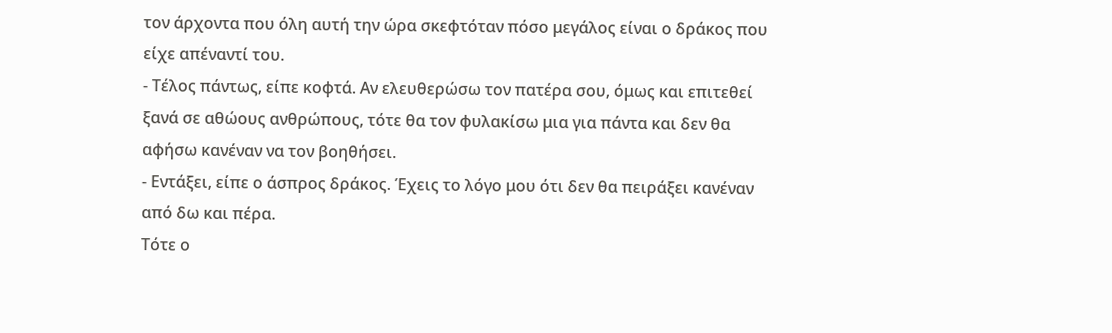τον άρχοντα που όλη αυτή την ώρα σκεφτόταν πόσο μεγάλος είναι ο δράκος που είχε απέναντί του.
- Τέλος πάντως, είπε κοφτά. Αν ελευθερώσω τον πατέρα σου, όμως και επιτεθεί ξανά σε αθώους ανθρώπους, τότε θα τον φυλακίσω μια για πάντα και δεν θα αφήσω κανέναν να τον βοηθήσει.
- Εντάξει, είπε ο άσπρος δράκος. Έχεις το λόγο μου ότι δεν θα πειράξει κανέναν από δω και πέρα.
Τότε ο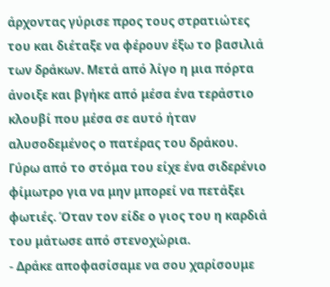άρχοντας γύρισε προς τους στρατιώτες του και διέταξε να φέρουν έξω το βασιλιά των δράκων. Μετά από λίγο η μια πόρτα άνοιξε και βγήκε από μέσα ένα τεράστιο κλουβί που μέσα σε αυτό ήταν αλυσοδεμένος ο πατέρας του δράκου. Γύρω από το στόμα του είχε ένα σιδερένιο φίμωτρο για να μην μπορεί να πετάξει φωτιές. Όταν τον είδε ο γιος του η καρδιά του μάτωσε από στενοχώρια.
- Δράκε αποφασίσαμε να σου χαρίσουμε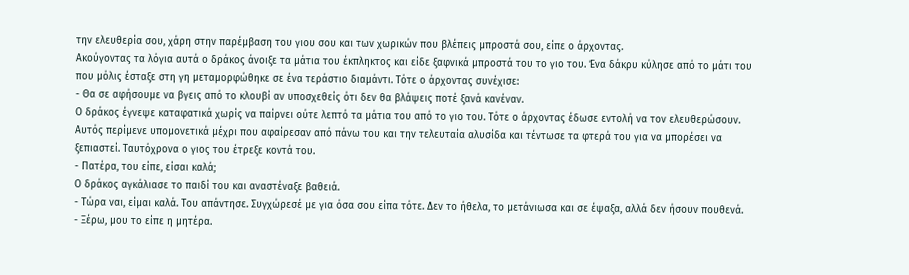την ελευθερία σου, χάρη στην παρέμβαση του γιου σου και των χωρικών που βλέπεις μπροστά σου, είπε ο άρχοντας.
Ακούγοντας τα λόγια αυτά ο δράκος άνοιξε τα μάτια του έκπληκτος και είδε ξαφνικά μπροστά του το γιο του. Ένα δάκρυ κύλησε από το μάτι του που μόλις έσταξε στη γη μεταμορφώθηκε σε ένα τεράστιο διαμάντι. Τότε ο άρχοντας συνέχισε:
- Θα σε αφήσουμε να βγεις από το κλουβί αν υποσχεθείς ότι δεν θα βλάψεις ποτέ ξανά κανέναν.
Ο δράκος έγνεψε καταφατικά χωρίς να παίρνει ούτε λεπτό τα μάτια του από το γιο του. Τότε ο άρχοντας έδωσε εντολή να τον ελευθερώσουν. Αυτός περίμενε υπομονετικά μέχρι που αφαίρεσαν από πάνω του και την τελευταία αλυσίδα και τέντωσε τα φτερά του για να μπορέσει να ξεπιαστεί. Ταυτόχρονα ο γιος του έτρεξε κοντά του.
- Πατέρα, του είπε, είσαι καλά;
Ο δράκος αγκάλιασε το παιδί του και αναστέναξε βαθειά.
- Τώρα ναι, είμαι καλά. Του απάντησε. Συγχώρεσέ με για όσα σου είπα τότε. Δεν το ήθελα, το μετάνιωσα και σε έψαξα, αλλά δεν ήσουν πουθενά.
- Ξέρω, μου το είπε η μητέρα.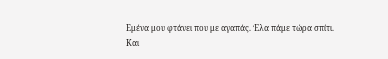Εμένα μου φτάνει που με αγαπάς. Έλα πάμε τώρα σπίτι.
Και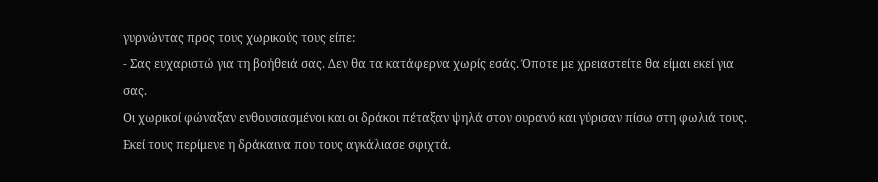γυρνώντας προς τους χωρικούς τους είπε:
- Σας ευχαριστώ για τη βοήθειά σας. Δεν θα τα κατάφερνα χωρίς εσάς. Όποτε με χρειαστείτε θα είμαι εκεί για σας.
Οι χωρικοί φώναξαν ενθουσιασμένοι και οι δράκοι πέταξαν ψηλά στον ουρανό και γύρισαν πίσω στη φωλιά τους. Εκεί τους περίμενε η δράκαινα που τους αγκάλιασε σφιχτά.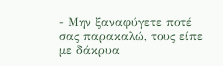- Μην ξαναφύγετε ποτέ σας παρακαλώ, τους είπε με δάκρυα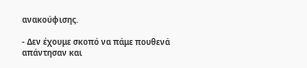ανακούφισης.

- Δεν έχουμε σκοπό να πάμε πουθενά απάντησαν και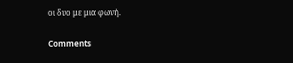οι δυο με μια φωνή.

Comments